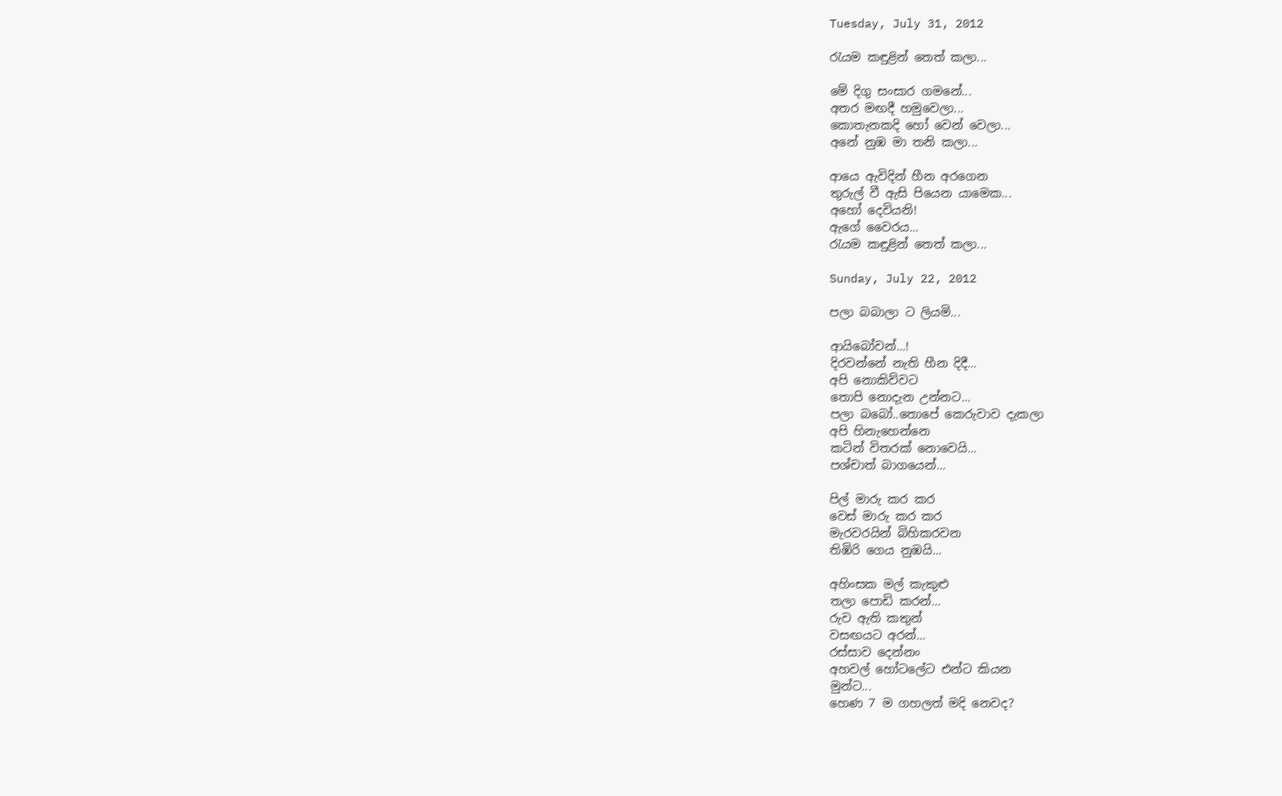Tuesday, July 31, 2012

රැයම කඳුළින් තෙත් කලා...

මේ දිගු සංසාර ගමනේ...
අතර මඟදී හමුවෙලා...
කොතැනකදි හෝ වෙන් වෙලා...
අනේ නුඹ මා තනි කලා...

ආයෙ ඇවිදින් හීන අරගෙන
තුරුල් වී ඇසි පියෙන යාමෙක...
අහෝ දෙවියනි!
ඇගේ වෛරය...
රැයම කඳුළින් තෙත් කලා...

Sunday, July 22, 2012

පලා බබාලා ට ලියමි...

ආයිබෝවන්...!
දිරවන්නේ නැති හීන දිදී...
අපි නොකිව්වට
තොපි නොදැන උන්නට...
පලා බබෝ..තොපේ කෙරුවාව දැකලා
අපි හිනැහෙන්නෙ
කටින් විතරක් නොවෙයි...
පශ්චාත් බාගයෙන්...

පිල් මාරු කර කර
වෙස් මාරු කර කර
මැරවරයින් බිහිකරවන
තිඹිරි ගෙය නුඹයි...

අහිංසක මල් කැකුළු
තලා පොඩි කරන්...
රුව ඇති කතුන්
වසඟයට අරන්...
රස්සාව දෙන්නං
අහවල් හෝටලේට එන්ට කියන
මුන්ට...
හෙණ 7 ම ගහලත් මදි නෙවද?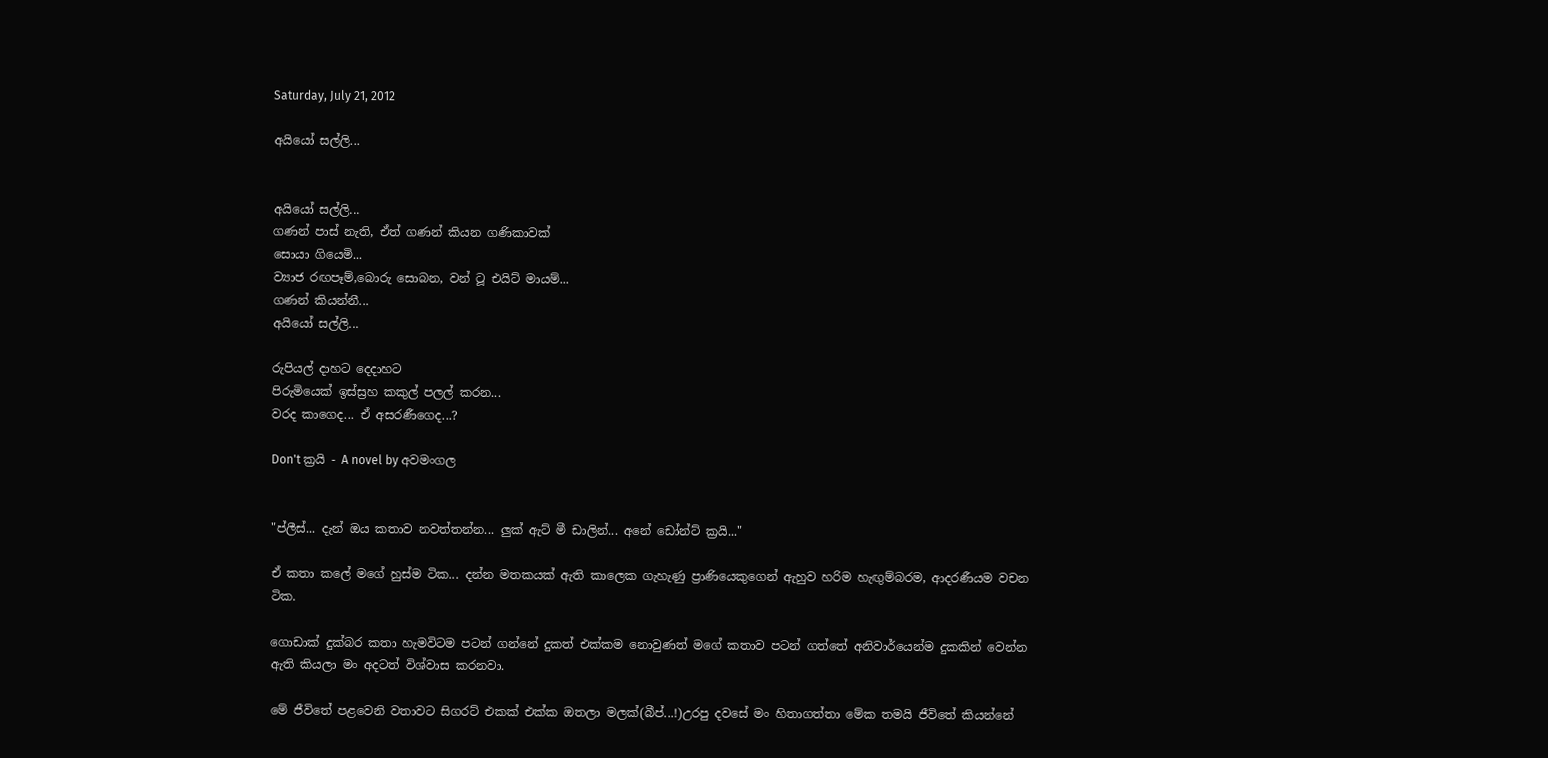Saturday, July 21, 2012

අයියෝ සල්ලි...


අයියෝ සල්ලි...
ගණන් පාස් නැති, ඒත් ගණන් කියන ගණිකාවක්
සොයා ගියෙමි...
ව්‍යාජ රඟපෑම්,බොරු සොබන, වන් ටූ එයිට් මායම්...
ගණන් කියන්නී...
අයියෝ සල්ලි...

රුපියල් දාහට දෙදාහට
පිරුමියෙක් ඉස්ස්‍රහ කකුල් පලල් කරන...
වරද කාගෙද... ඒ අසරණීගෙද...?

Don't ක්‍රයි - A novel by අවමංගල


"ප්ලීස්... දැන් ඔය කතාව නවත්තන්න... ලුක් ඇට් මී ඩාලින්... අනේ ඩෝන්ට් ක්‍රයි..."

ඒ කතා කලේ මගේ හුස්ම ටික... දන්න මතකයක් ඇති කාලෙක ගැහැණු ප්‍රාණියෙකුගෙන් ඇහුව හරිම හැඟුම්බරම, ආදරණීයම වචන ටික.

ගොඩාක් දුක්බර කතා හැමවිටම පටන් ගන්නේ දුකත් එක්කම නොවුණත් මගේ කතාව පටන් ගත්තේ අනිවාර්යෙන්ම දුකකින් වෙන්න ඇති කියලා මං අදටත් විශ්වාස කරනවා.

මේ ජීවිතේ පළවෙනි වතාවට සිගරට් එකක් එක්ක ඔතලා මලක්(බීප්...!)උරපු දවසේ මං හිතාගත්තා මේක තමයි ජීවිතේ කියන්නේ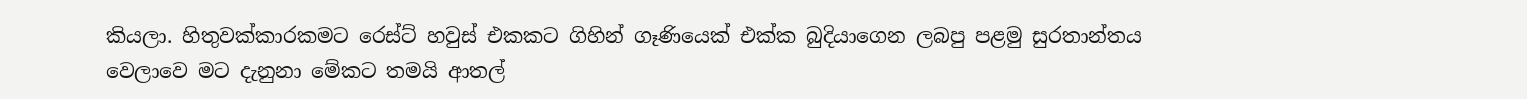කියලා. හිතුවක්කාරකමට රෙස්ට් හවුස් එකකට ගිහින් ගෑණියෙක් එක්ක බුදියාගෙන ලබපු පළමු සුරතාන්තය වෙලාවෙ මට දැනුනා මේකට තමයි ආතල්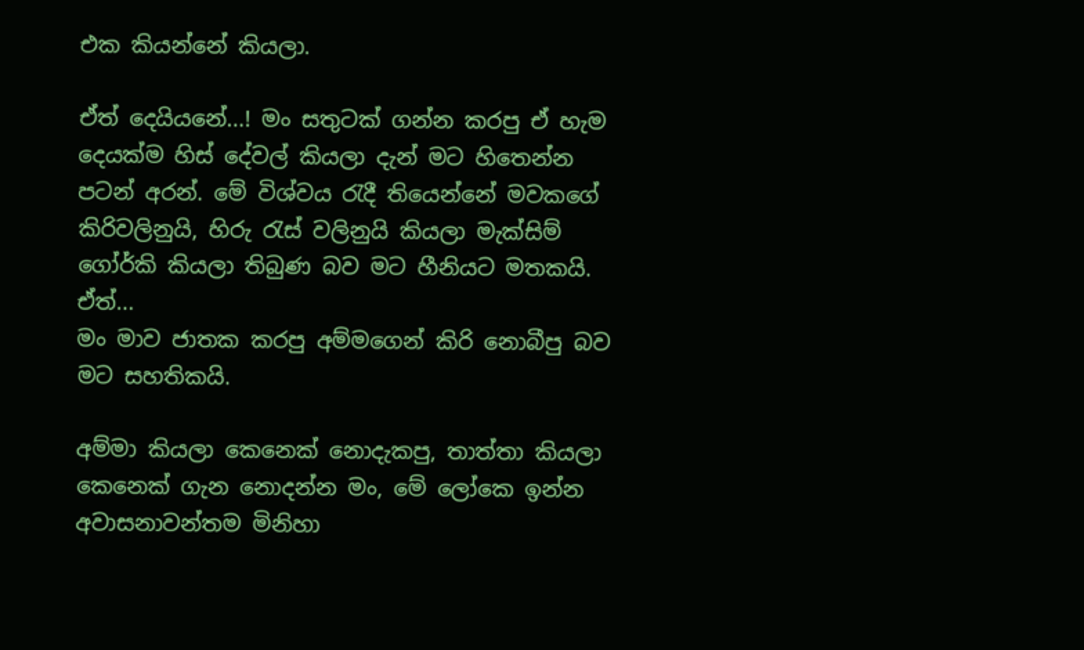එක කියන්නේ කියලා.

ඒත් දෙයියනේ...! මං සතුටක් ගන්න කරපු ඒ හැම දෙයක්ම හිස් දේවල් කියලා දැන් මට හිතෙන්න පටන් අරන්. මේ විශ්වය රැදී තියෙන්නේ මවකගේ කිරිවලිනුයි, හිරු රැස් වලිනුයි කියලා මැක්සිම් ගෝර්කි කියලා තිබුණ බව මට හීනියට මතකයි. ඒත්...
මං මාව ජාතක කරපු අම්මගෙන් කිරි නොබීපු බව මට සහතිකයි.

අම්මා කියලා කෙනෙක් නොදැකපු, තාත්තා කියලා කෙනෙක් ගැන නොදන්න මං, මේ ලෝකෙ ඉන්න අවාසනාවන්තම මිනිහා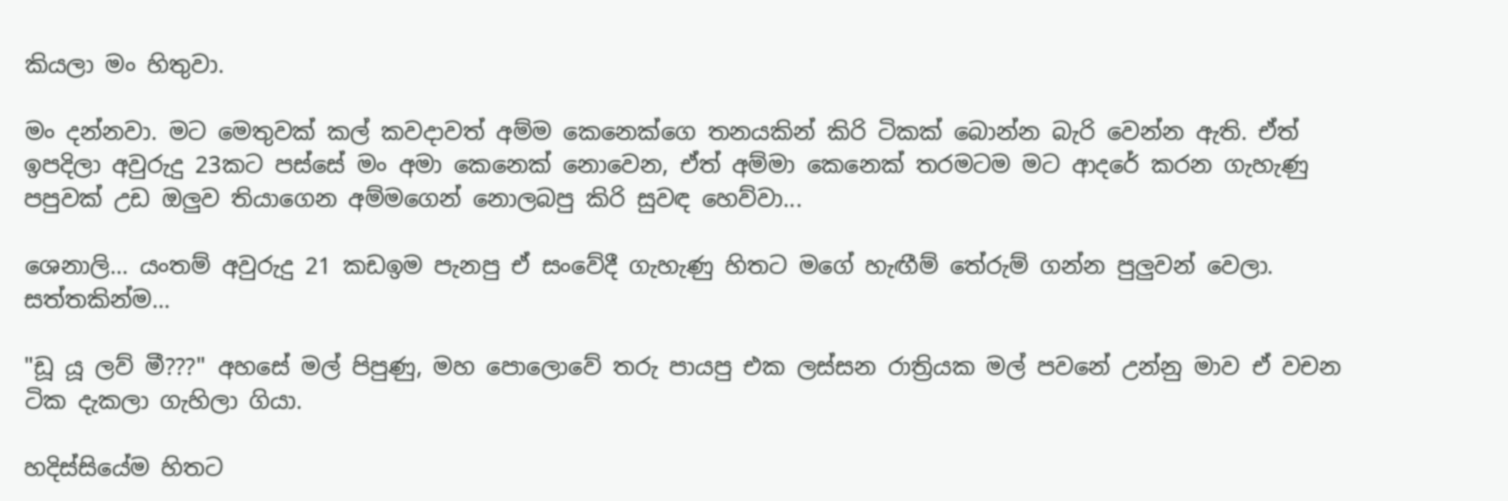කියලා මං හිතුවා.

මං දන්නවා. මට මෙතුවක් කල් කවදාවත් අම්ම කෙනෙක්ගෙ තනයකින් කිරි ටිකක් බොන්න බැරි වෙන්න ඇති. ඒත් ඉපදිලා අවුරුදු 23කට පස්සේ මං අමා කෙනෙක් නොවෙන, ඒත් අම්මා කෙනෙක් තරමටම මට ආදරේ කරන ගැහැණු පපුවක් උඩ ඔලුව තියාගෙන අම්මගෙන් නොලබපු කිරි සුවඳ හෙව්වා...

ශෙනාලි... යංතම් අවුරුදු 21 කඩඉම පැනපු ඒ සංවේදී ගැහැණු හිතට මගේ හැඟීම් තේරුම් ගන්න පුලුවන් වෙලා. සත්තකින්ම...

"ඩූ යූ ලව් මී???" අහසේ මල් පිපුණු, මහ පොලොවේ තරු පායපු එක ලස්සන රාත්‍රියක මල් පවනේ උන්නු මාව ඒ වචන ටික දැකලා ගැහිලා ගියා.

හදිස්සියේම හිතට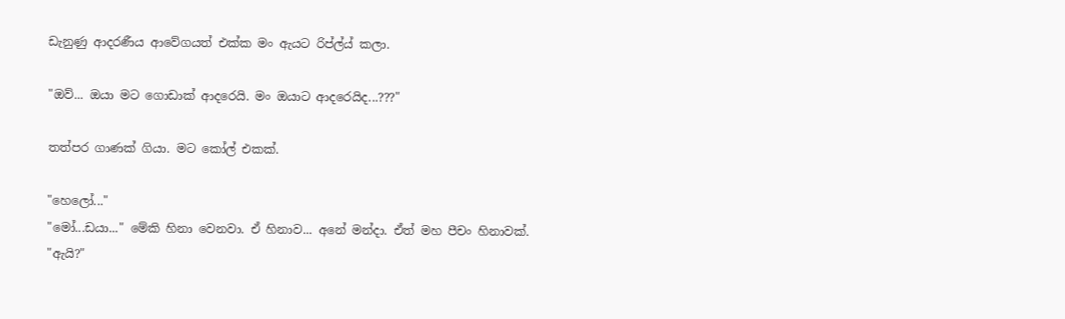ඩැනුණු ආදරණීය ආවේගයත් එක්ක මං ඇයට රිප්ල්ය් කලා.

"ඔව්... ඔයා මට ගොඩාක් ආදරෙයි. මං ඔයාට ආදරෙයිද...???"

තත්පර ගාණක් ගියා. මට කෝල් එකක්.

"හෙලෝ..."
"මෝ...ඩයා..." මේකි හිනා වෙනවා. ඒ හිනාව... අනේ මන්දා. ඒත් මහ පීචං හිනාවක්.
"ඇයි?"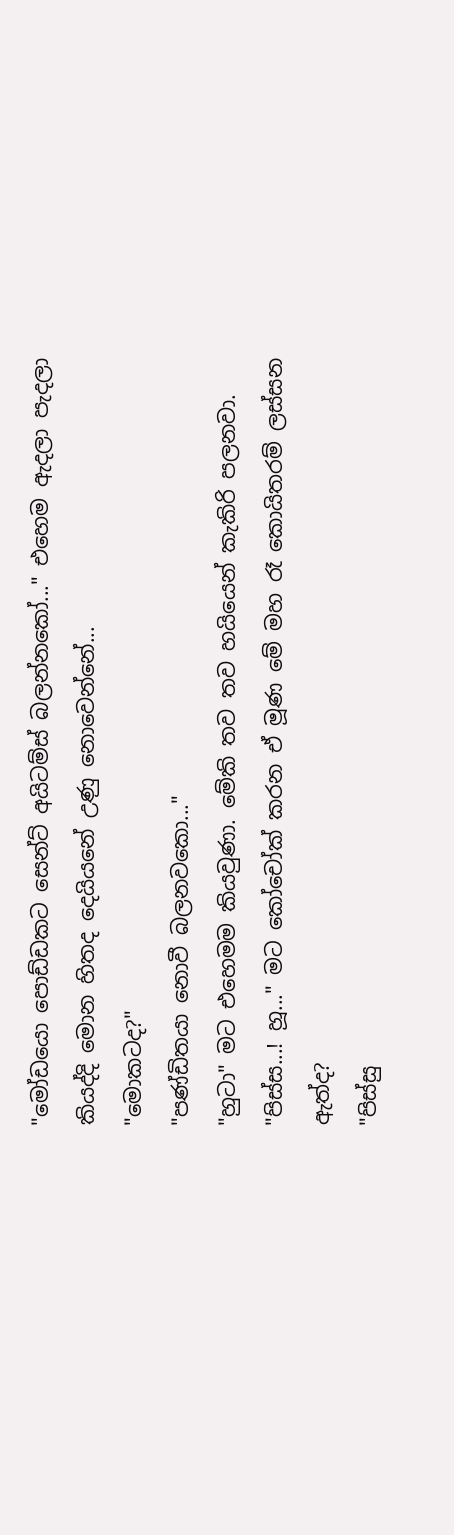"මෝඩයො පොඩ්ඩකට සෙන්ට් අයිටම්ස් බලන්නකෝ..." එහෙම ඇදලා පැදලා කියද්දි මොන හිතද දෙයියනේ උණු නොවෙන්නේ...
"මොකටද?"
"පණ්ඩිතයා නොවී බලනවකො..."
"හුටා" මට එහෙමම කියවුණා. මේකි තව තව හයියෙන් කැකිරි පලනවා.
"පිස්ස...! හූ..." මට කෝචෝක් කරන ඒ මූණ මේ මහ රෑ කොයිතරම් ලස්සන ඇත්ද?
"පිස්සු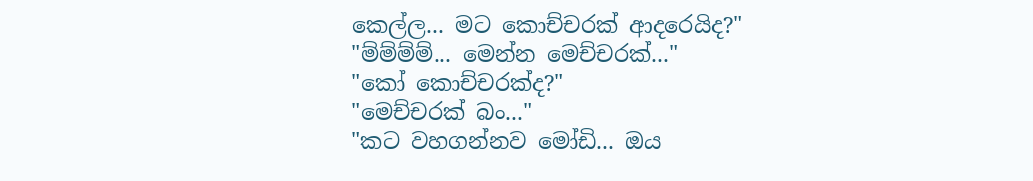කෙල්ල... මට කොච්චරක් ආදරෙයිද?"
"ම්ම්ම්ම්... මෙන්න මෙච්චරක්..."
"කෝ කොච්චරක්ද?"
"මෙච්චරක් බං..."
"කට වහගන්නව මෝඩි... ඔය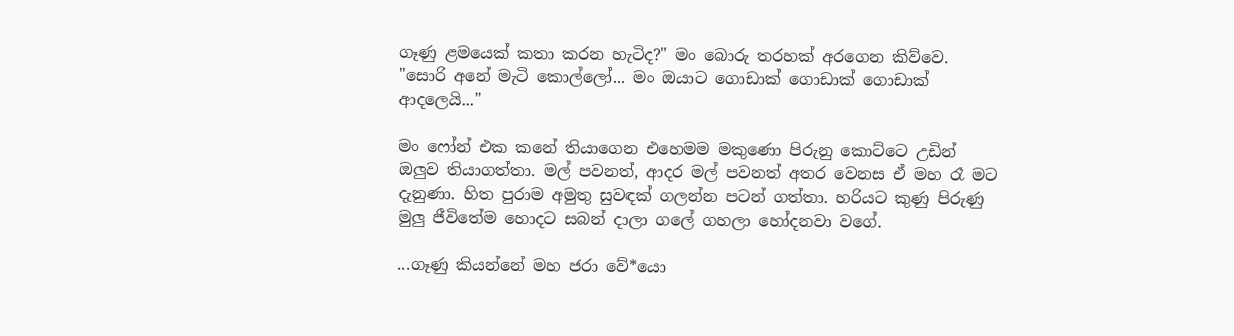ගෑණු ළමයෙක් කතා කරන හැටිද?" මං බොරු තරහක් අරගෙන කිව්වෙ.
"සොරි අනේ මැටි කොල්ලෝ... මං ඔයාට ගොඩාක් ගොඩාක් ගොඩාක් ආදලෙයි..."

මං ෆෝන් එක කනේ තියාගෙන එහෙමම මකුණො පිරුනු කොට්ටෙ උඩින් ඔලුව තියාගත්තා. මල් පවනත්, ආදර මල් පවනත් අතර වෙනස ඒ මහ රෑ මට දැනුණා. හිත පුරාම අමුතු සුවඳක් ගලන්න පටන් ගත්තා. හරියට කුණු පිරුණු මුලු ජීවිතේම හොදට සබන් දාලා ගලේ ගහලා හෝදනවා වගේ.

...ගෑණු කියන්නේ මහ ජරා වේ*යො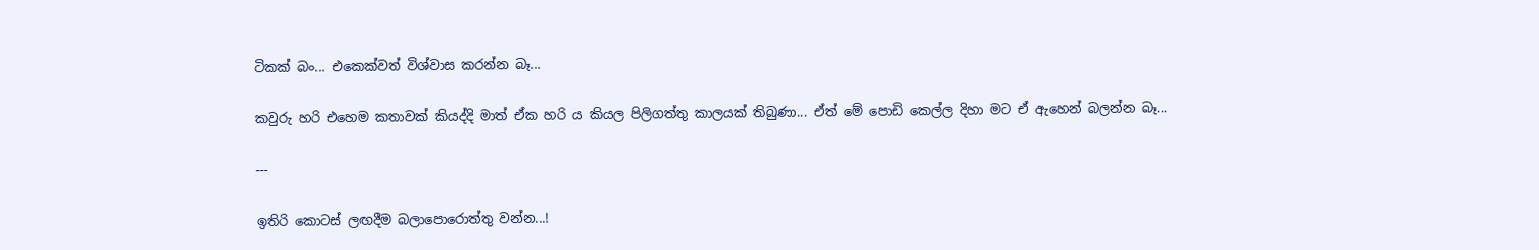ටිකක් බං... එකෙක්වත් විශ්වාස කරන්න බෑ...

කවුරු හරි එහෙම කතාවක් කියද්දි මාත් ඒක හරි ය කියල පිලිගත්තු කාලයක් තිබුණා... ඒත් මේ පොඩි කෙල්ල දිහා මට ඒ ඇහෙන් බලන්න බෑ...

---

ඉතිරි කොටස් ලඟදීම බලාපොරොත්තු වන්න...!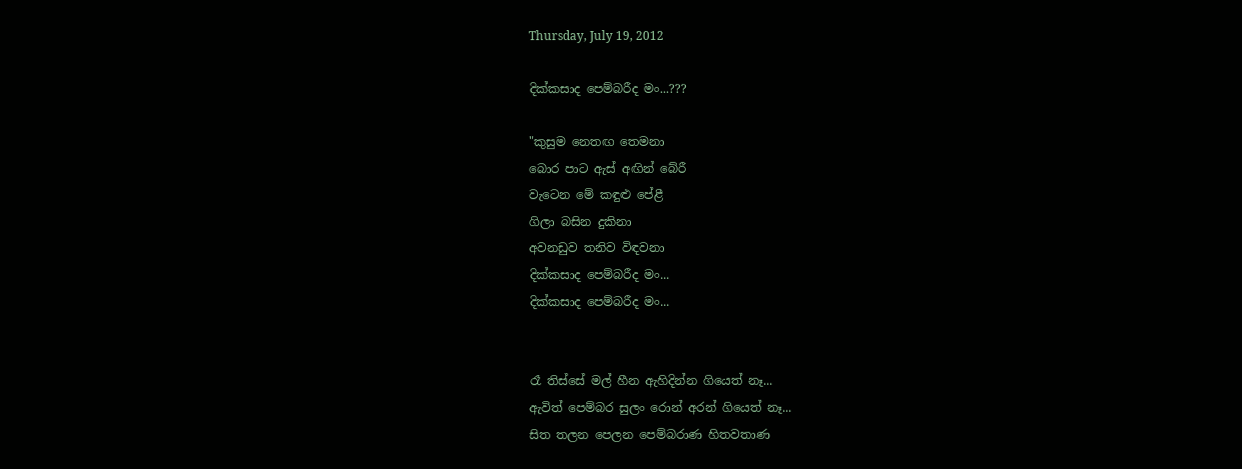Thursday, July 19, 2012

දික්කසාද පෙම්බරීද මං...???

"කුසුම නෙතඟ තෙමනා
බොර පාට ඇස් අඟින් බේරී
වැටෙන මේ කඳුළු පේළී
ගිලා බසින දුකිනා
අවනඩුව තනිව විඳවනා
දික්කසාද පෙම්බරීද මං...
දික්කසාද පෙම්බරීද මං...


රෑ තිස්සේ මල් හීන ඇහිදින්න ගියෙත් නෑ...
ඇවිත් පෙම්බර සුලං රොන් අරන් ගියෙත් නෑ...
සිත තලන පෙලන පෙම්බරාණ හිතවතාණ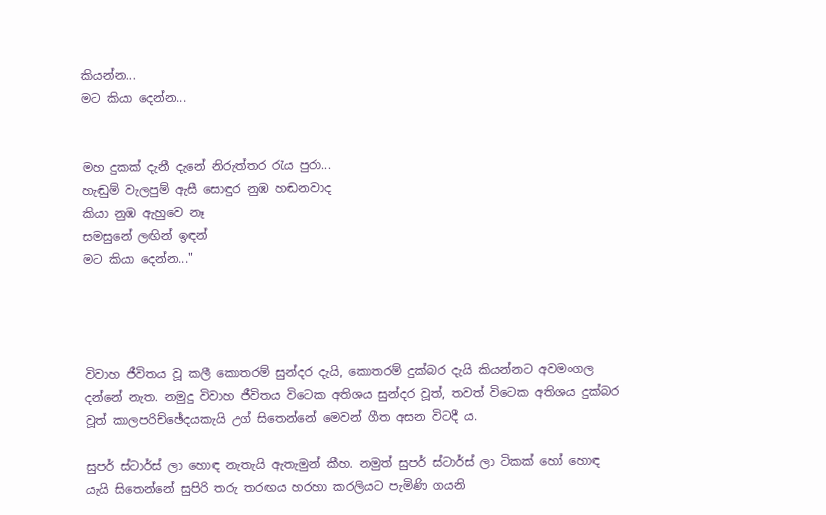කියන්න...
මට කියා දෙන්න...


මහ දුකක් දැනී දැනේ නිරුත්තර රැය පුරා...
හැඬුම් වැලපුම් ඇසී සොඳුර නුඹ හඬනවාද
කියා නුඹ ඇහුවෙ නෑ
සමසුනේ ලඟින් ඉඳන්
මට කියා දෙන්න..."




විවාහ ජීවිතය වූ කලී කොතරම් සුන්දර දැයි, කොතරම් දුක්බර දැයි කියන්නට අවමංගල දන්නේ නැත. නමුදු විවාහ ජීවිතය විටෙක අතිශය සුන්දර වූත්, තවත් විටෙක අතිශය දුක්බර වූත් කාලපරිච්ඡේදයකැයි උග් සිතෙන්නේ මෙවන් ගීත අසන විටදී ය.

සුපර් ස්ටාර්ස් ලා හොඳ නැතැයි ඇතැමුන් කීහ. නමුත් සුපර් ස්ටාර්ස් ලා ටිකක් හෝ හොඳ යැයි සිතෙන්නේ සුපිරි තරු තරඟය හරහා කරලියට පැමිණි ගයනි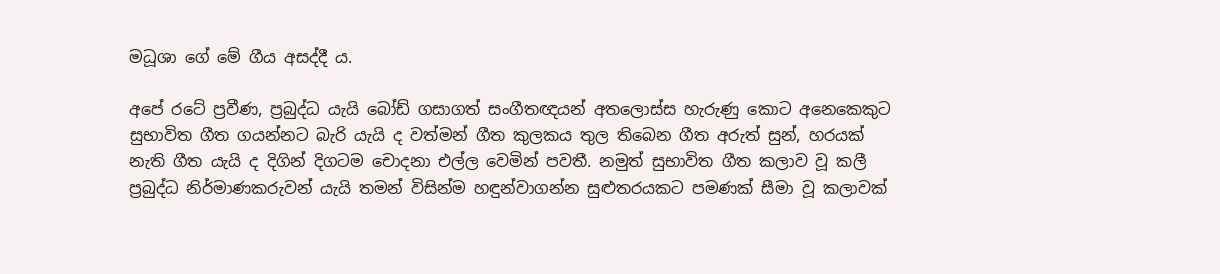මධූශා ගේ මේ ගීය අසද්දී ය.

අපේ රටේ ප්‍රවීණ, ප්‍රබුද්ධ යැයි බෝඩ් ගසාගත් සංගීතඥයන් අතලොස්ස හැරුණු කොට අනෙකෙකුට සුභාවිත ගීත ගයන්නට බැරි යැයි ද වත්මන් ගීත කුලකය තුල තිබෙන ගීත අරුත් සුන්, හරයක් නැති ගීත යැයි ද දිගින් දිගටම චොදනා එල්ල වෙමින් පවතී. නමුත් සුභාවිත ගීත කලාව වූ කලී ප්‍රබුද්ධ නිර්මාණකරුවන් යැයි තමන් විසින්ම හඳුන්වාගන්න සුළුතරයකට පමණක් සීමා වූ කලාවක්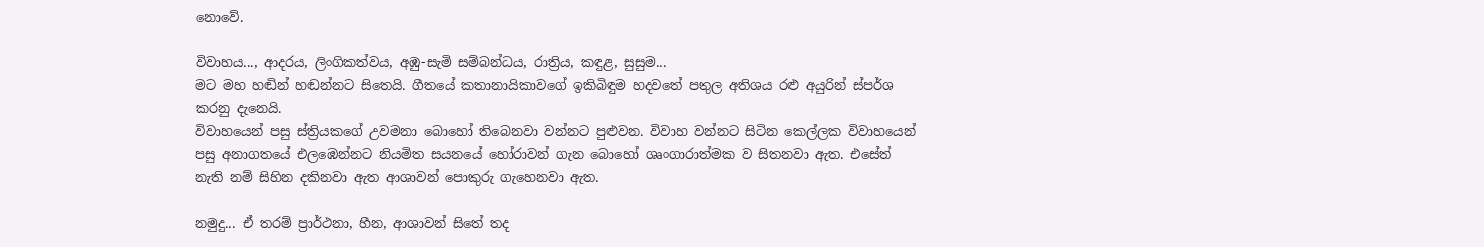නොවේ.

විවාහය..., ආදරය, ලිංගිකත්වය, අඹු-සැමි සම්බන්ධය, රාත්‍රිය, කඳුළ, සුසුම...
මට මහ හඬින් හඬන්නට සිතෙයි. ගීතයේ කතානායිකාවගේ ඉකිබිඳුම හදවතේ පතුල අතිශය රළු අයුරින් ස්පර්ශ කරනු දැනෙයි.
විවාහයෙන් පසු ස්ත්‍රියකගේ උවමනා බොහෝ තිබෙනවා වන්නට පුළුවන. විවාහ වන්නට සිටින කෙල්ලක විවාහයෙන් පසු අනාගතයේ එලඹෙන්නට නියමිත සයනයේ හෝරාවන් ගැන බොහෝ ශෘංගාරාත්මක ව සිතනවා ඇත. එසේත් නැති නම් සිහින දකිනවා ඇත ආශාවන් පොකුරු ගැහෙනවා ඇත.

නමුදු... ඒ තරම් ප්‍රාර්ථනා, හීන, ආශාවන් සිතේ තද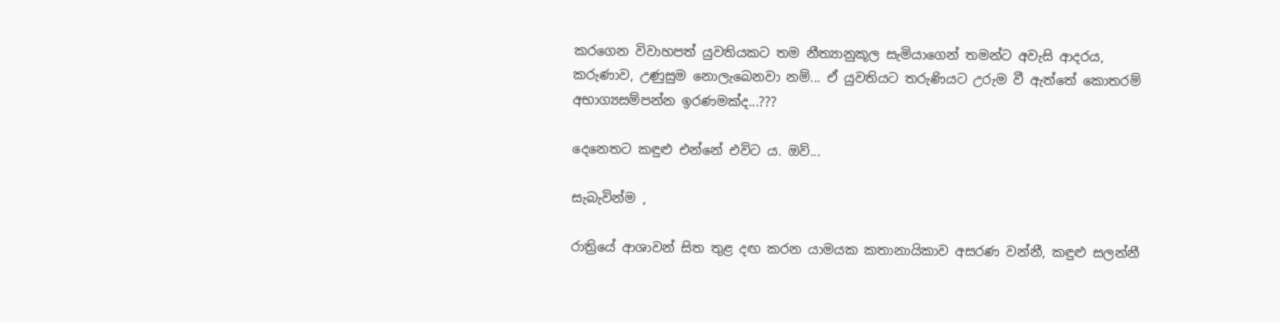කරගෙන විවාහපත් යුවතියකට තම නීත්‍යානුකූල සැමියාගෙන් තමන්ට අවැසි ආදරය, කරුණාව, උණුසුම නොලැබෙනවා නම්... ඒ යුවතියට තරුණියට උරුම වී ඇත්තේ කොතරම් අභාග්‍යසම්පන්න ඉරණමක්ද...???

දෙනෙතට කඳුළු එන්නේ එවිට ය. ඔව්...

සැබැවින්ම ,

රාත්‍රියේ ආශාවන් සිත තුළ දඟ කරන යාමයක කතානායිකාව අසරණ වන්නී, කඳුළු සලන්නී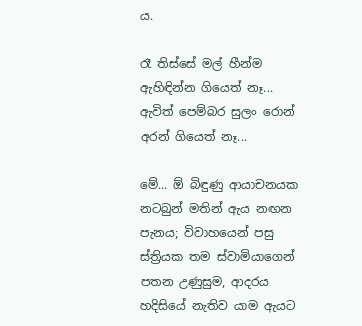ය.

රෑ තිස්සේ මල් හීන්ම ඇහිඳින්න ගියෙත් නෑ...
ඇවිත් පෙම්බර සුලං රොන් අරන් ගියෙත් නෑ...

මේ... ඕ බිඳුණු ආයාචනයක නටබුන් මතින් ඇය නඟන පැනය; විවාහයෙන් පසු ස්ත්‍රියක තම ස්වාමියාගෙන් පතන උණුසුම, ආදරය හදිසියේ නැතිව යාම ඇයට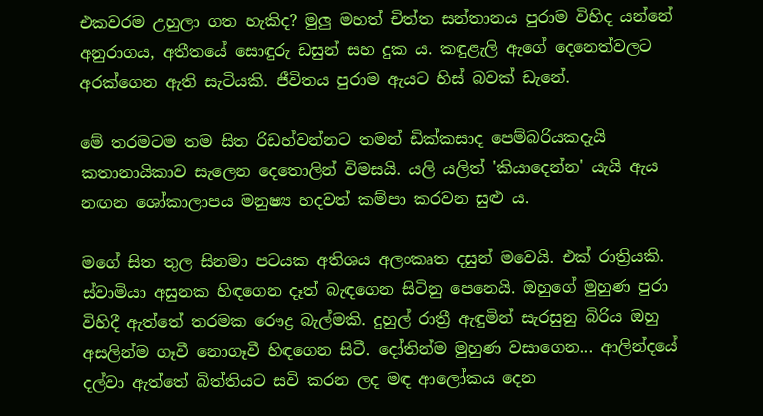එකවරම උහුලා ගත හැකිද? මුලු මහත් චිත්ත සන්තානය පුරාම විහිද යන්නේ අනුරාගය, අතීතයේ සොඳුරු ඩසුන් සහ දුක ය. කඳුළැලි ඇගේ දෙනෙත්වලට අරක්ගෙන ඇති සැටියකි. ජීවිතය පුරාම ඇයට හිස් බවක් ඩැනේ.

මේ තරමටම තම සිත රිඩහ්වන්නට තමන් ඩික්කසාද පෙම්බරියකදැයි කතානායිකාව සැලෙන දෙතොලින් විමසයි. යලි යලිත් 'කියාදෙන්න' යැයි ඇය නඟන ශෝකාලාපය මනුෂ්‍ය හදවත් කම්පා කරවන සුළු ය.

මගේ සිත තුල සිනමා පටයක අතිශය අලංකෘත දසුන් මවෙයි. එක් රාත්‍රියකි. ස්වාමියා අසුනක හිඳගෙන දෑත් බැඳගෙන සිටිනු පෙනෙයි. ඔහුගේ මුහුණ පුරා විහිදී ඇත්තේ තරමක රෞද්‍ර බැල්මකි. දුහුල් රාත්‍රී ඇඳුමින් සැරසුනු බිරිය ඔහු අසලින්ම ගෑවී නොගෑවී හිඳගෙන සිටී. දෝතින්ම මුහුණ වසාගෙන... ආලින්දයේ දල්වා ඇත්තේ බිත්තියට සවි කරන ලද මඳ ආලෝකය දෙන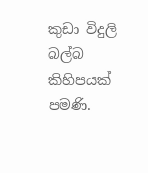කුඩා විදුලි බල්බ කිහිපයක් පමණි.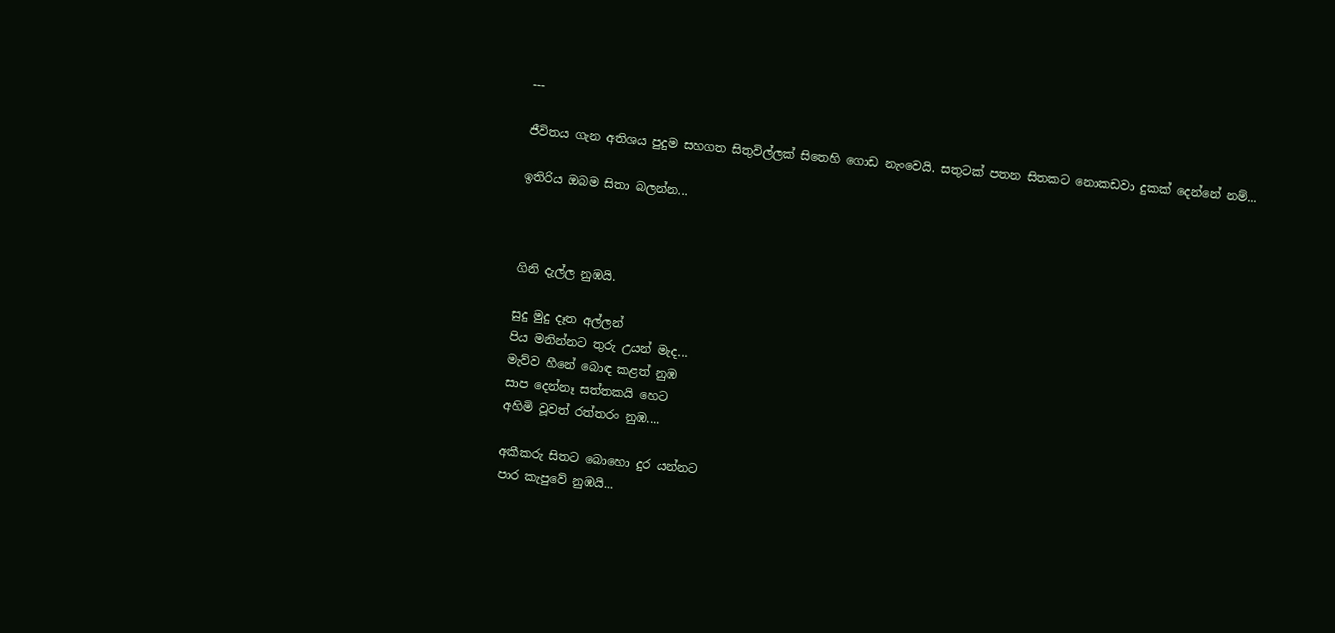---

ජීවිතය ගැන අතිශය පුදුම සහගත සිතුවිල්ලක් සිතෙහි ගොඩ නැංවෙයි. සතුටක් පතන සිතකට නොකඩවා දුකක් දෙන්නේ නම්...

ඉතිරිය ඔබම සිතා බලන්න...



ගිනි දැල්ල නුඹයි.

සුදු මුදු දෑත අල්ලන්
පිය මනින්නට තුරු උයන් මැද...
මැව්ව හීනේ බොඳ කළත් නුඹ
සාප දෙන්නෑ සත්තකයි හෙට
අහිමි වූවත් රත්තරං නුඹ....

අකීකරු සිතට බොහො දුර යන්නට
පාර කැපුවේ නුඹයි...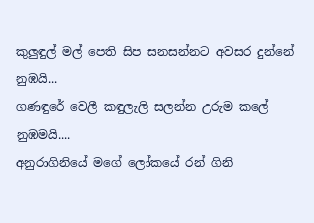කුලුඳුල් මල් පෙති සිප සනසන්නට අවසර දුන්නේ නුඹයි...
ගණඳුරේ වෙලී කඳුලැලි සලන්න උරුම කලේ නුඹමයි....
අනුරාගිනියේ මගේ ලෝකයේ රන් ගිනි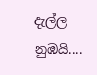දැල්ල නුඹයි....